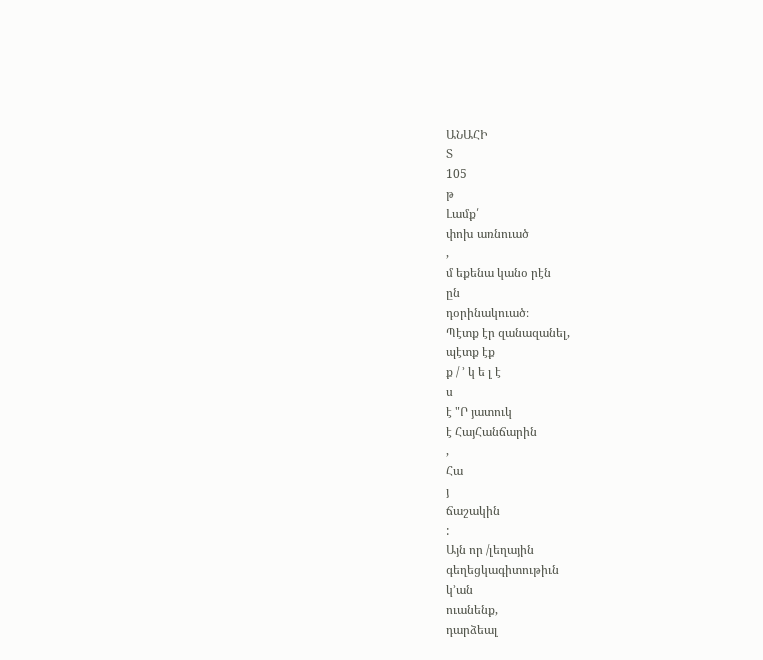ԱՆԱՀԻ
Տ
105
թ
Լամք՛
փոխ առնուած
,
մ եքենա կանօ րէն
ըն
դօրինակուած։
Պէտք էր զանազանել,
պէտք էք
ք / ՚ կ ե լ է
ս
է "Ր յատուկ
է ՀայՀանճարին
,
Հա
յ
ճաշակին
:
Այն որ /լեղային
գեղեցկագիտութիւն
կ՚ան
ուանենք,
դարձեալ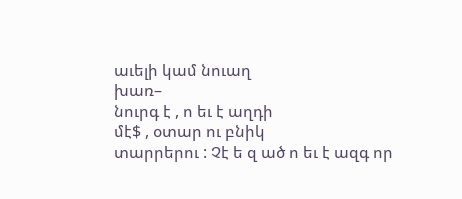աւելի կամ նուաղ
խառ–
նուրգ է , ո եւ է աղդի
մէ$ , օտար ու բնիկ
տարրերու : Չէ ե զ ած ո եւ է ազգ որ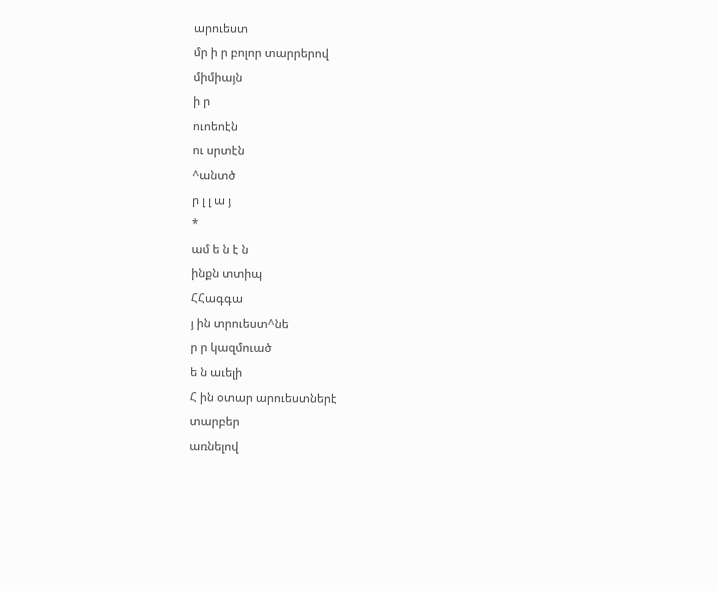արուեստ
մր ի ր բոլոր տարրերով
միմիայն
ի ր
ուոեոէն
ու սրտէն
^անտծ
ր լ լ ա յ
*
ամ ե ն է ն
ինքն տտիպ
ՀՀագգա
յ ին տրուեստ^նե
ր ր կազմուած
ե ն աւելի
Հ ին օտար արուեստներէ
տարբեր
առնելով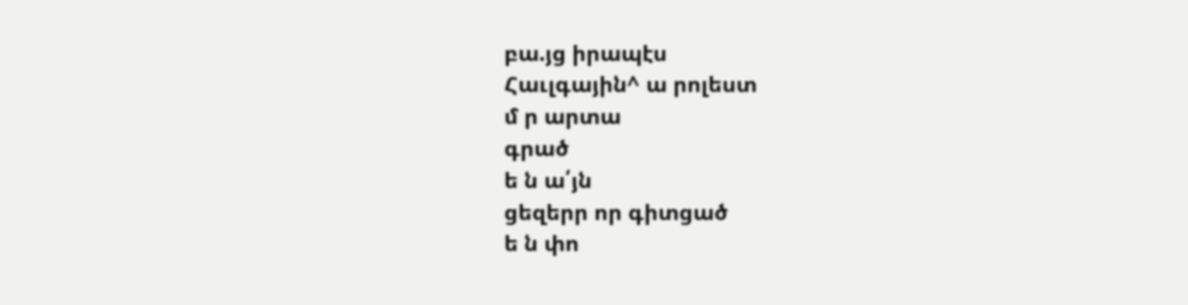բա.յց իրապէս
Հաւլգային^ ա րոլեստ
մ ր արտա
գրած
ե ն ա՛յն
ցեզերր որ գիտցած
ե ն փո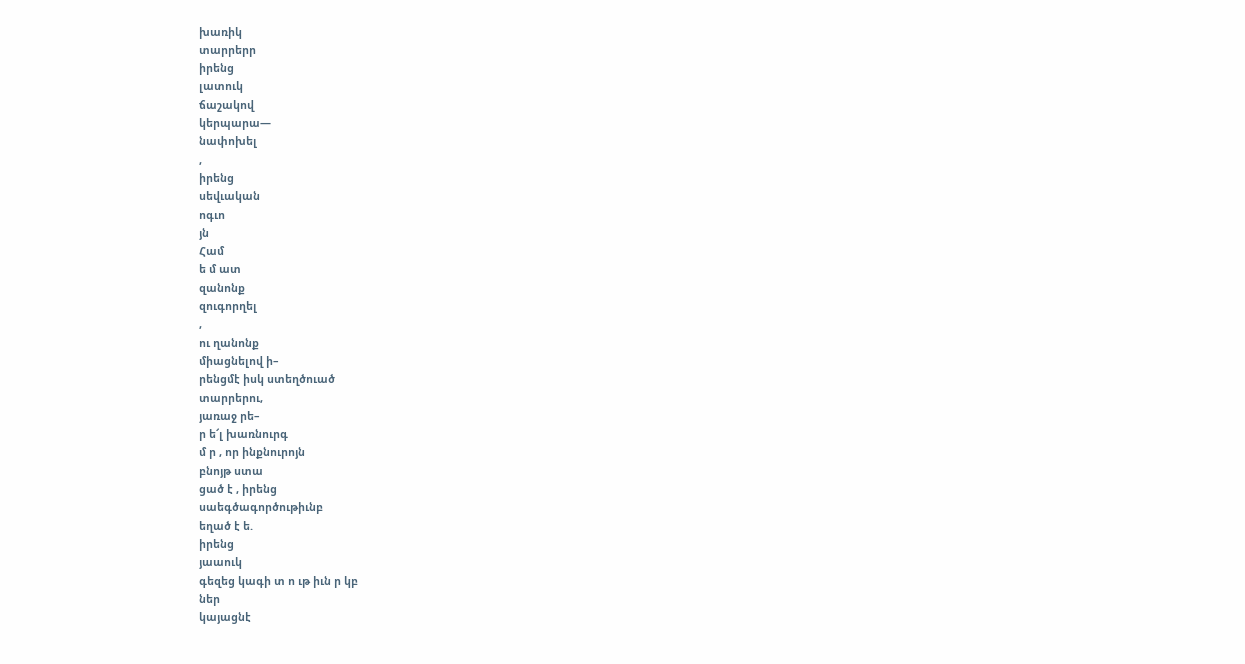խառիկ
տարրերր
իրենց
լատուկ
ճաշակով
կերպարա—
նափոխել
,
իրենց
սեվւական
ոգւո
յն
Համ
ե մ ատ
զանոնք
զուգորղել
,
ու ղանոնք
միացնելով ի–
րենցմէ իսկ ստեղծուած
տարրերու,
յառաջ րե–
ր ե՜լ խառնուրգ
մ ր , որ ինքնուրոյն
բնոյթ ստա
ցած է , իրենց
սաեգծագործութիւնբ
եղած է ե.
իրենց
յաաուկ
գեզեց կագի տ ո ւթ իւն ր կբ
ներ
կայացնէ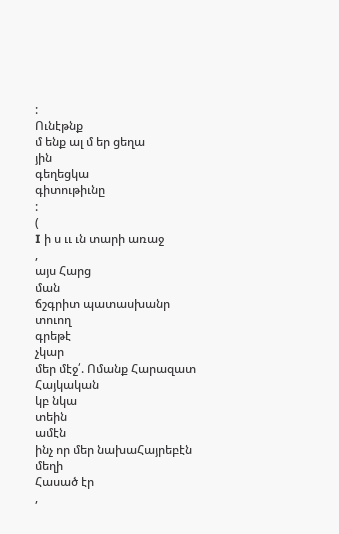:
Ունէթնք
մ ենք ալ մ եր ցեղա
յին
գեղեցկա
գիտութիւնը
:
(
I ի ս ււ ւն տարի առաջ
,
այս Հարց
ման
ճշգրիտ պատասխանր
տուող
գրեթէ
չկար
մեր մէջ՛. Ոմանք Հարազատ
Հայկական
կբ նկա
տեին
ամէն
ինչ որ մեր նախաՀայրեբէն
մեղի
Հասած էր
,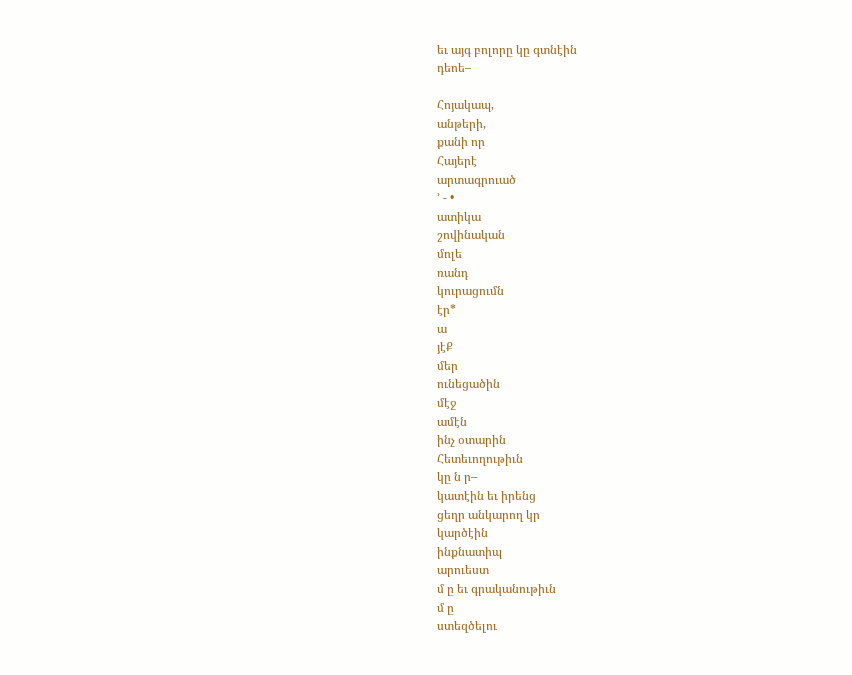եւ այգ բոլորը կը գտնէին
դեոե–

Հոյակապ,
անթերի,
քանի որ
Հայերէ
արտագրուած
՚ - •
ատիկա
շովինական
մոլե
ռանդ
կուրացումն
էր*
ա
յէՔ
մեր
ունեցածին
մէջ
ամէն
ինչ օտարին
Հետեւողութիւն
կը ն ր–
կատէին եւ իրենց
ցեղր անկարող կր
կարծէին
ինքնատիպ
արուեստ
մ ը եւ գրականութիւն
մ ը
ստեզծելու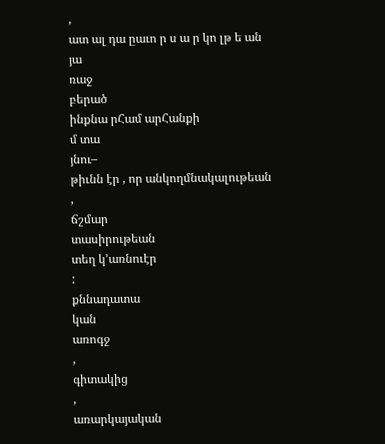,
ատ ալ դա ըաւո ր ս ա ր կո լթ ե ան
յա
ռաջ
բերած
ինքնա րՀամ արՀանքի
մ տա
յնու–
թիւնն էր , որ անկողմնակալութեան
,
ճշմար
տասիրութեան
տեղ կ՚առնուէր
:
քննադատա
կան
առոգջ
,
գիտակից
,
առարկայական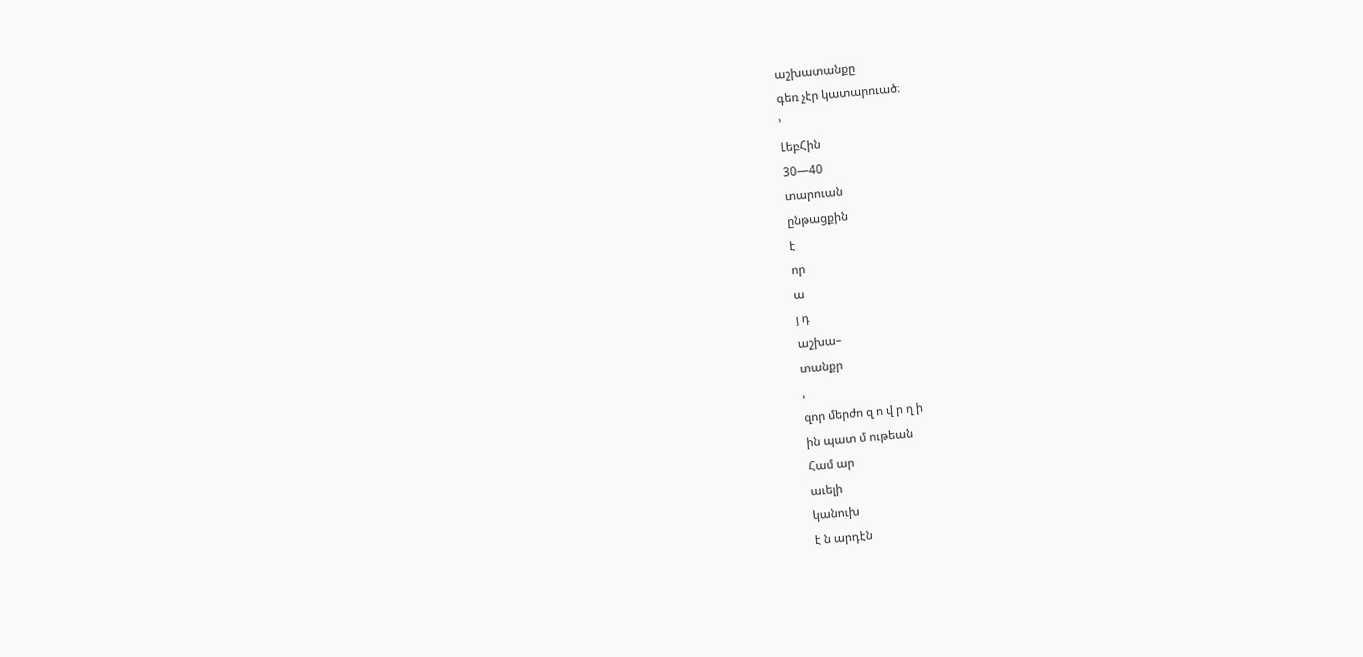աշխատանքը
գեռ չէր կատարուած։
՚
ԼեբՀին
30—40
տարուան
ընթացքին
է
որ
ա
յ դ
աշխա–
տանքր
,
զոր մերժո զ ո վ ր ղ ի
ին պատ մ ութեան
Համ ար
աւելի
կանուխ
է ն արդէն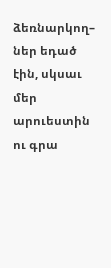ձեռնարկող–
ներ եդած
էին, սկսաւ մեր արուեստին
ու գրա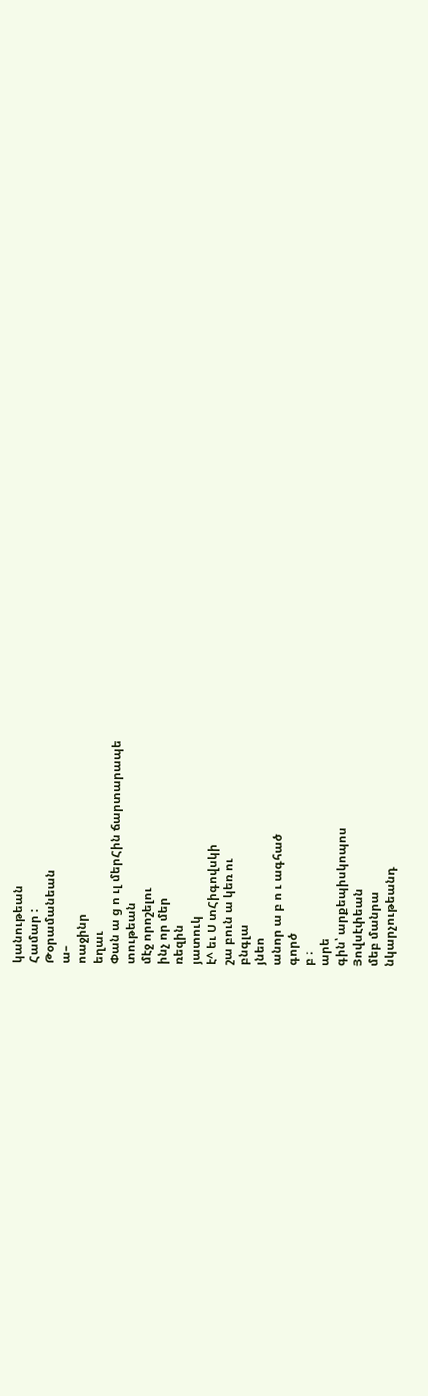կանութեան
Համար :
Թօրամանեան
ա–
ոաջինր
եղաւ
Փան ա ց ո ւլ մերՀին ճարտարապե
տութեան
մէջ որոշելու
ինչ որ մեր
ռեզին
յատուկ
է^ եւ Ս տՀիգովսկի
շա բուն ա կեռ ու
բնգլա
յնեո
անոր ա բ ո ւ ագհած
գործ
բ ։
արե
գին՝ արքեպիսկոպոս
Յովսէփեան
մեբ մանրա
նկարչութեանդ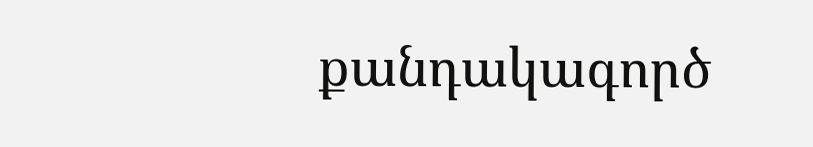քանդակագործ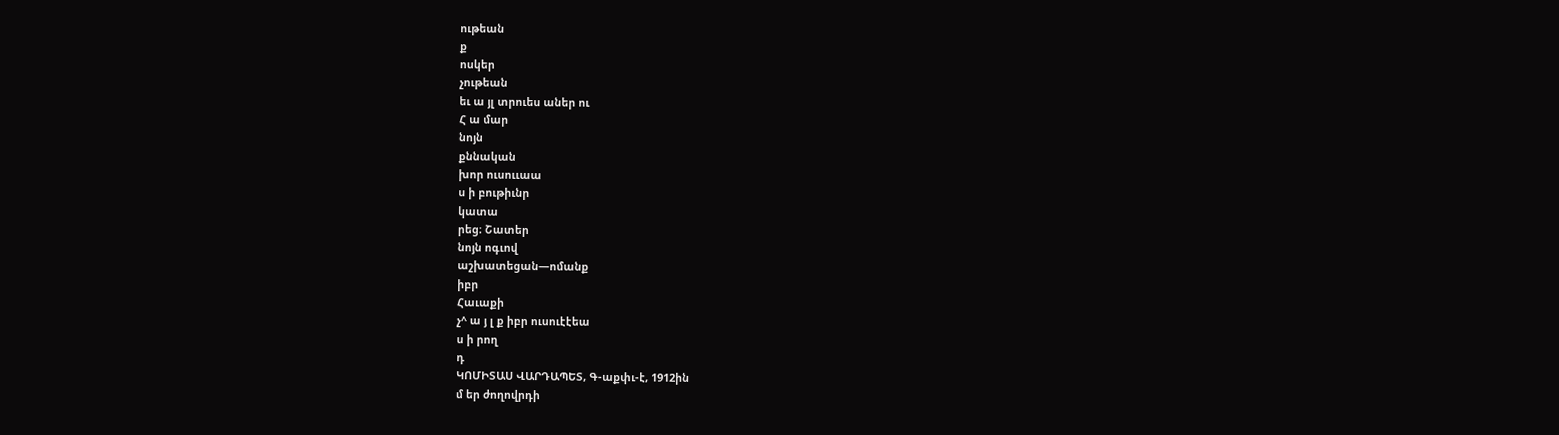ութեան
ք
ոսկեր
չութեան
եւ ա յլ տրուես աներ ու
Հ ա մար
նոյն
քննական
խոր ուսոււաա
ս ի բութիւնր
կատա
րեց։ Շատեր
նոյն ոգւով
աշխատեցան—ոմանք
իբր
Հաւաքի
չ^ ա յ լ ք իբր ուսուէէեա
ս ի րող
դ
ԿՈՄԻՏԱՍ ՎԱՐԴԱՊԵՏ, Գ-աքփւ-է, 1912ին
մ եր ժողովրդի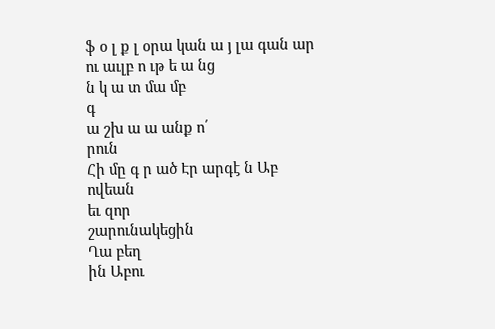ֆ օ լ ք լ օրա կան ա յ լա գան ար
ու աւլբ ո ւթ ե ա նց
ն կ ա տ մա մբ
գ
ա շխ ա ա անք ո՛
րուն
Հի մը գ ր ած Էր արգէ ն Աբ ովեան
եւ զոր
շարունակեցին
Ղա բեղ
ին Աբու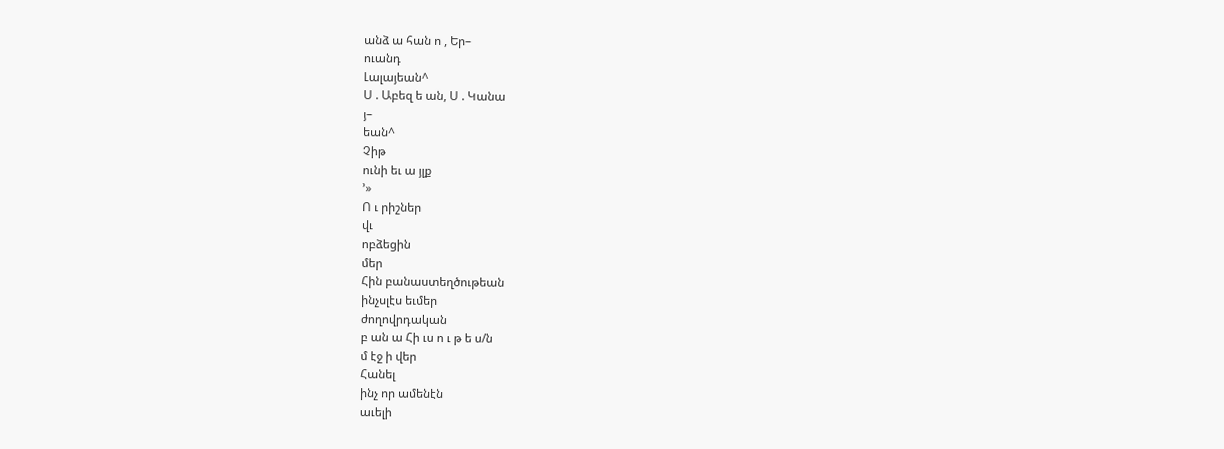անձ ա հան ո , Եր–
ուանդ
Լալայեան^
Ս . Աբեզ ե ան, Ս . Կանա
յ–
եան^
Չիթ
ունի եւ ա յլք
՚»
Ո ւ րիշներ
վւ
ոբձեցին
մեր
Հին բանաստեղծութեան
ինչսլէս եւմեր
ժողովրդական
բ ան ա Հի ւս ո ւ թ ե ս/ն
մ էջ ի վեր
Հանել
ինչ որ ամենէն
աւելի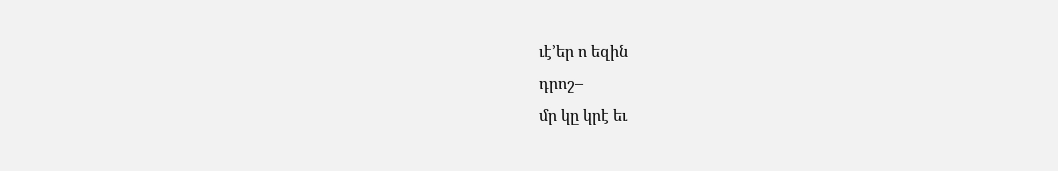ւէ՚եր ո եզին
դրոշ–
մր կը կրէ եւ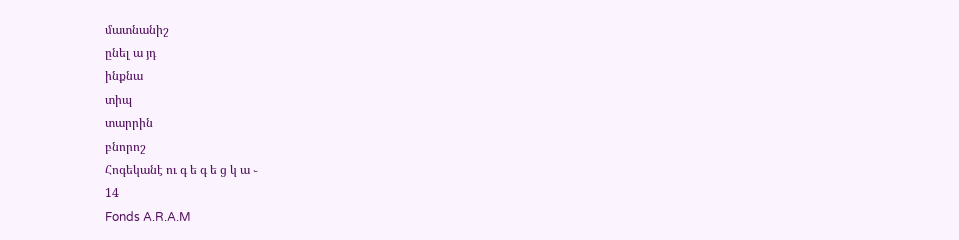մատնանիշ
ընել ա յդ
ինքնա
տիպ
տարրին
բնորոշ
Հոգեկանէ ու գ ե գ ե ց կ ա ֊
14
Fonds A.R.A.M